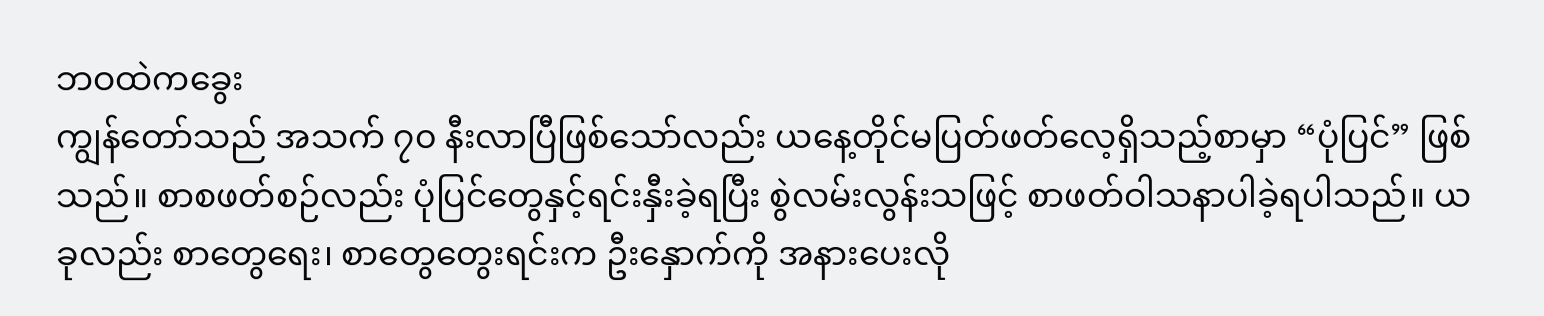ဘဝထဲကခွေး
ကျွန်တော်သည် အသက် ၇၀ နီးလာပြီဖြစ်သော်လည်း ယနေ့တိုင်မပြတ်ဖတ်လေ့ရှိသည့်စာမှာ “ပုံပြင်” ဖြစ်သည်။ စာစဖတ်စဉ်လည်း ပုံပြင်တွေနှင့်ရင်းနှီးခဲ့ရပြီး စွဲလမ်းလွန်းသဖြင့် စာဖတ်ဝါသနာပါခဲ့ရပါသည်။ ယခုလည်း စာတွေရေး၊ စာတွေတွေးရင်းက ဦးနှောက်ကို အနားပေးလို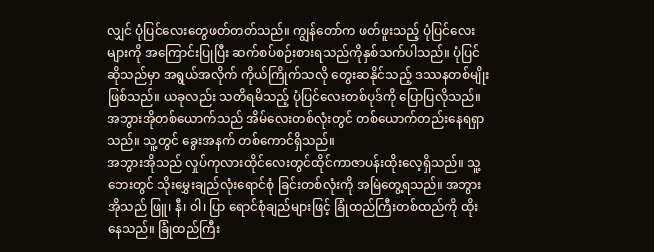လျှင် ပုံပြင်လေးတွေဖတ်တတ်သည်။ ကျွန်တော်က ဖတ်ဖူးသည့် ပုံပြင်လေးများကို အကြောင်းပြုပြီး ဆက်စပ်စဉ်းစားရသည်ကိုနှစ်သက်ပါသည်။ ပုံပြင်ဆိုသည်မှာ အရွယ်အလိုက် ကိုယ်ကြိုက်သလို တွေးဆနိုင်သည့် ဒဿနတစ်မျိုးဖြစ်သည်။ ယခုလည်း သတိရမိသည့် ပုံပြင်လေးတစ်ပုဒ်ကို ပြောပြလိုသည်။ အဘွားအိုတစ်ယောက်သည် အိမ်လေးတစ်လုံးတွင် တစ်ယောက်တည်းနေရရှာသည်။ သူ့တွင် ခွေးအနက် တစ်ကောင်ရှိသည်။
အဘွားအိုသည် လှုပ်ကုလားထိုင်လေးတွင်ထိုင်ကာဇာပန်းထိုးလေ့ရှိသည်။ သူ့ဘေးတွင် သိုးမွှေးချည်လုံးရောင်စုံ ခြင်းတစ်လုံးကို အမြဲတွေ့ရသည်။ အဘွားအိုသည် ဖြူ၊ နီ၊ ဝါ၊ ပြာ ရောင်စုံချည်များဖြင့် ခြုံထည်ကြီးတစ်ထည်ကို ထိုးနေသည်။ ခြုံထည်ကြီး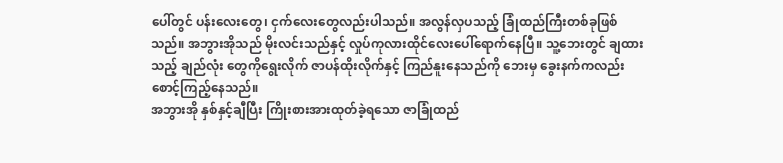ပေါ်တွင် ပန်းလေးတွေ၊ ငှက်လေးတွေလည်းပါသည်။ အလွန်လှပသည့် ခြုံထည်ကြီးတစ်ခုဖြစ်သည်။ အဘွားအိုသည် မိုးလင်းသည်နှင့် လှုပ်ကုလားထိုင်လေးပေါ်ရောက်နေပြီ။ သူ့ဘေးတွင် ချထားသည့် ချည်လုံး တွေကိုရွေးလိုက် ဇာပန်ထိုးလိုက်နှင့် ကြည်နူးနေသည်ကို ဘေးမှ ခွေးနက်ကလည်း စောင့်ကြည့်နေသည်။
အဘွားအို နှစ်နှင့်ချီပြီး ကြိုးစားအားထုတ်ခဲ့ရသော ဇာခြုံထည်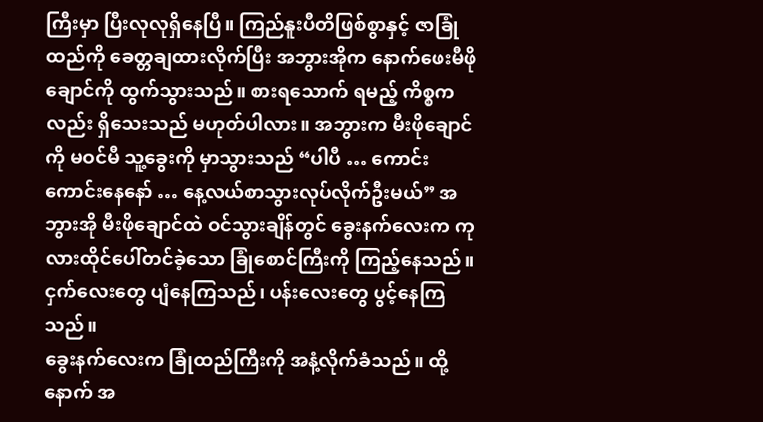ကြီးမှာ ပြီးလုလုရှိနေပြီ။ ကြည်နူးပီတိဖြစ်စွာနှင့် ဇာခြုံထည်ကို ခေတ္တချထားလိုက်ပြီး အဘွားအိုက နောက်ဖေးမီဖိုချောင်ကို ထွက်သွားသည်။ စားရသောက် ရမည့် ကိစ္စကလည်း ရှိသေးသည် မဟုတ်ပါလား။ အဘွားက မီးဖိုချောင်ကို မဝင်မီ သူ့ခွေးကို မှာသွားသည် “ပါပီ … ကောင်းကောင်းနေနော် … နေ့လယ်စာသွားလုပ်လိုက်ဦးမယ်” အဘွားအို မီးဖိုချောင်ထဲ ဝင်သွားချိန်တွင် ခွေးနက်လေးက ကုလားထိုင်ပေါ်တင်ခဲ့သော ခြုံစောင်ကြီးကို ကြည့်နေသည်။ ငှက်လေးတွေ ပျံနေကြသည်၊ ပန်းလေးတွေ ပွင့်နေကြသည်။
ခွေးနက်လေးက ခြုံထည်ကြီးကို အနံ့လိုက်ခံသည်။ ထို့နောက် အ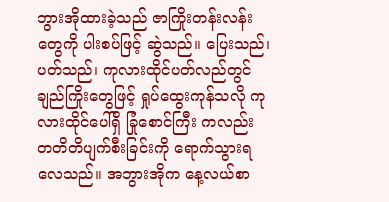ဘွားအိုထားခဲ့သည် ဇာကြိုးတန်းလန်းတွေကို ပါးစပ်ဖြင့် ဆွဲသည်။ ပြေးသည်၊ ပတ်သည်၊ ကုလားထိုင်ပတ်လည်တွင် ချည်ကြိုးတွေဖြင့် ရှုပ်ထွေးကုန်သလို ကုလားထိုင်ပေါ်ရှိ ခြုံစောင်ကြီး ကလည်း တတိတိပျက်စီးခြင်းကို ရောက်သွားရလေသည်။ အဘွားအိုက နေ့လယ်စာ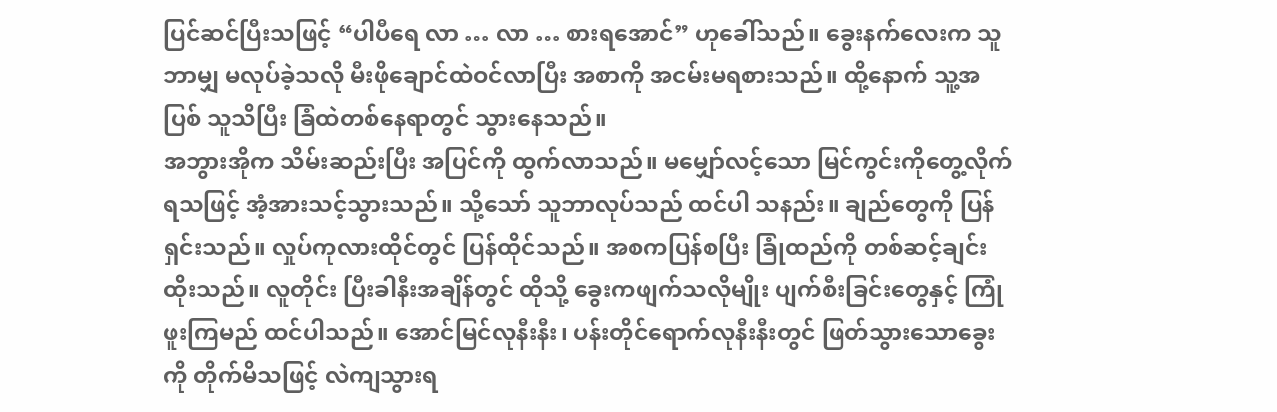ပြင်ဆင်ပြီးသဖြင့် “ပါပီရေ လာ … လာ … စားရအောင်” ဟုခေါ်သည်။ ခွေးနက်လေးက သူဘာမျှ မလုပ်ခဲ့သလို မီးဖိုချောင်ထဲဝင်လာပြီး အစာကို အငမ်းမရစားသည်။ ထို့နောက် သူ့အပြစ် သူသိပြီး ခြံထဲတစ်နေရာတွင် သွားနေသည်။
အဘွားအိုက သိမ်းဆည်းပြီး အပြင်ကို ထွက်လာသည်။ မမျှော်လင့်သော မြင်ကွင်းကိုတွေ့လိုက်ရသဖြင့် အံ့အားသင့်သွားသည်။ သို့သော် သူဘာလုပ်သည် ထင်ပါ သနည်း။ ချည်တွေကို ပြန်ရှင်းသည်။ လှုပ်ကုလားထိုင်တွင် ပြန်ထိုင်သည်။ အစကပြန်စပြီး ခြုံထည်ကို တစ်ဆင့်ချင်း ထိုးသည်။ လူတိုင်း ပြီးခါနီးအချိန်တွင် ထိုသို့ ခွေးကဖျက်သလိုမျိုး ပျက်စီးခြင်းတွေနှင့် ကြုံဖူးကြမည် ထင်ပါသည်။ အောင်မြင်လုနီးနီး၊ ပန်းတိုင်ရောက်လုနီးနီးတွင် ဖြတ်သွားသောခွေးကို တိုက်မိသဖြင့် လဲကျသွားရ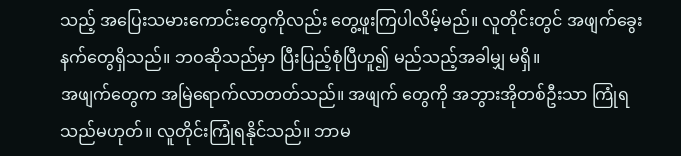သည့် အပြေးသမားကောင်းတွေကိုလည်း တွေ့ဖူးကြပါလိမ့်မည်။ လူတိုင်းတွင် အဖျက်ခွေးနက်တွေရှိသည်။ ဘဝဆိုသည်မှာ ပြီးပြည့်စုံပြီဟူ၍ မည်သည့်အခါမျှ မရှိ။
အဖျက်တွေက အမြဲရောက်လာတတ်သည်။ အဖျက် တွေကို အဘွားအိုတစ်ဦးသာ ကြုံရသည်မဟုတ်။ လူတိုင်းကြုံရနိုင်သည်။ ဘာမ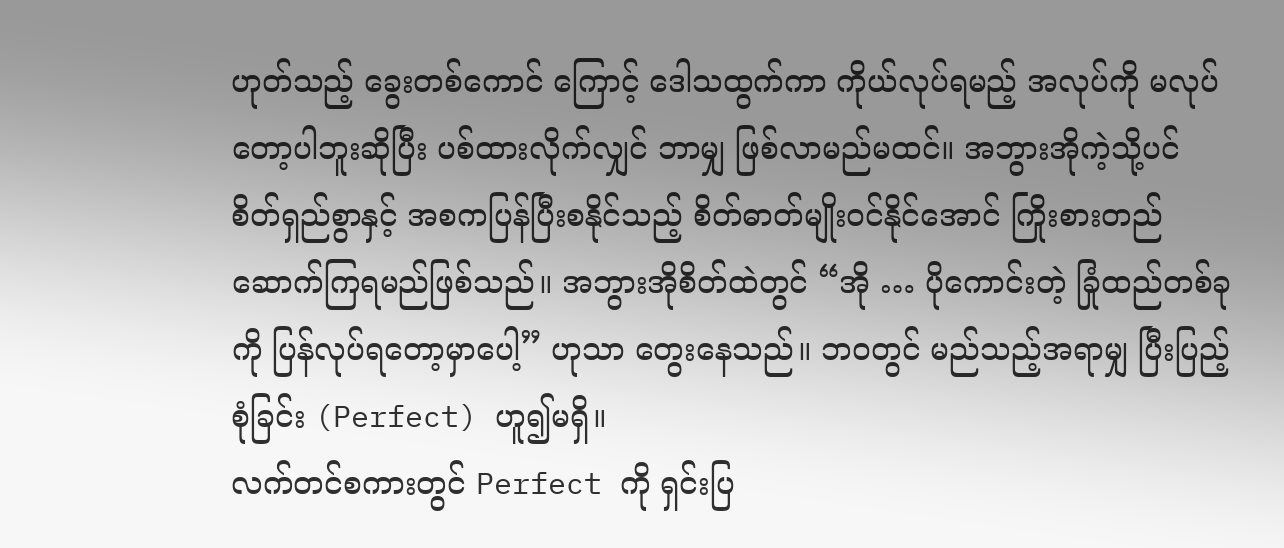ဟုတ်သည့် ခွေးတစ်ကောင် ကြောင့် ဒေါသထွက်ကာ ကိုယ်လုပ်ရမည့် အလုပ်ကို မလုပ်တော့ပါဘူးဆိုပြီး ပစ်ထားလိုက်လျှင် ဘာမျှ ဖြစ်လာမည်မထင်။ အဘွားအိုကဲ့သို့ပင် စိတ်ရှည်စွာနှင့် အစကပြန်ပြီးစနိုင်သည့် စိတ်ဓာတ်မျိုးဝင်နိုင်အောင် ကြိုးစားတည်ဆောက်ကြရမည်ဖြစ်သည်။ အဘွားအိုစိတ်ထဲတွင် “အို … ပိုကောင်းတဲ့ ခြုံထည်တစ်ခုကို ပြန်လုပ်ရတော့မှာပေါ့” ဟုသာ တွေးနေသည်။ ဘဝတွင် မည်သည့်အရာမျှ ပြီးပြည့်စုံခြင်း (Perfect) ဟူ၍မရှိ။
လက်တင်စကားတွင် Perfect ကို ရှင်းပြ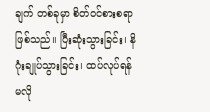ချက် တစ်ခုမှာ စိတ်ဝင်စားစရာဖြစ်သည်။ ပြီးဆုံးသွားခြင်း၊ နိဂုံးချုပ်သွားခြင်း၊ ထပ်လုပ်ရန် မလို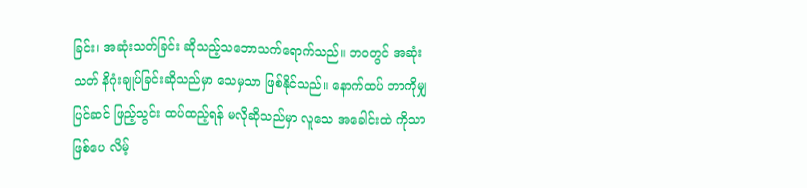ခြင်း၊ အဆုံးသတ်ခြင်း ဆိုသည့်သဘောသက်ရောက်သည်။ ဘဝတွင် အဆုံးသတ် နိဂုံးချုပ်ခြင်းဆိုသည်မှာ သေမှသာ ဖြစ်နိုင်သည်။ နောက်ထပ် ဘာကိုမျှ ပြင်ဆင် ဖြည့်သွင်း ထပ်ထည့်ရန် မလိုဆိုသည်မှာ လူသေ အခေါင်းထဲ ကိုသာဖြစ်ပေ လိမ့်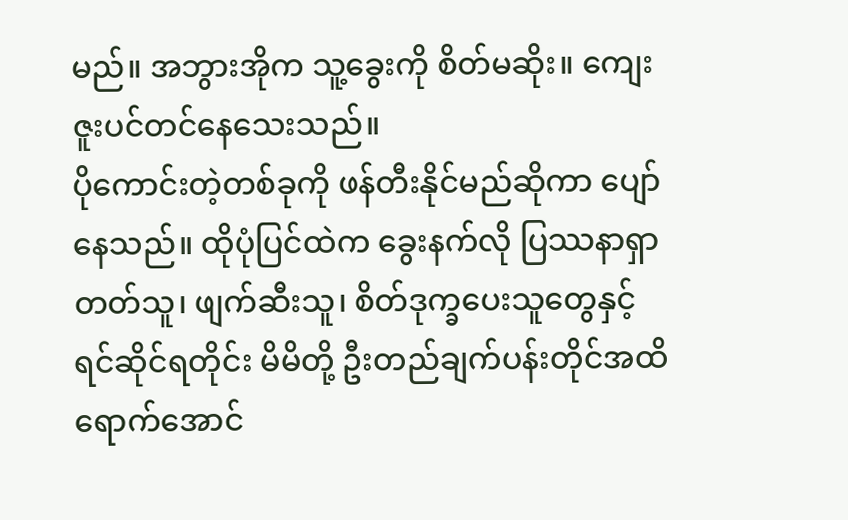မည်။ အဘွားအိုက သူ့ခွေးကို စိတ်မဆိုး။ ကျေးဇူးပင်တင်နေသေးသည်။
ပိုကောင်းတဲ့တစ်ခုကို ဖန်တီးနိုင်မည်ဆိုကာ ပျော်နေသည်။ ထိုပုံပြင်ထဲက ခွေးနက်လို ပြဿနာရှာတတ်သူ၊ ဖျက်ဆီးသူ၊ စိတ်ဒုက္ခပေးသူတွေနှင့် ရင်ဆိုင်ရတိုင်း မိမိတို့ ဦးတည်ချက်ပန်းတိုင်အထိ ရောက်အောင်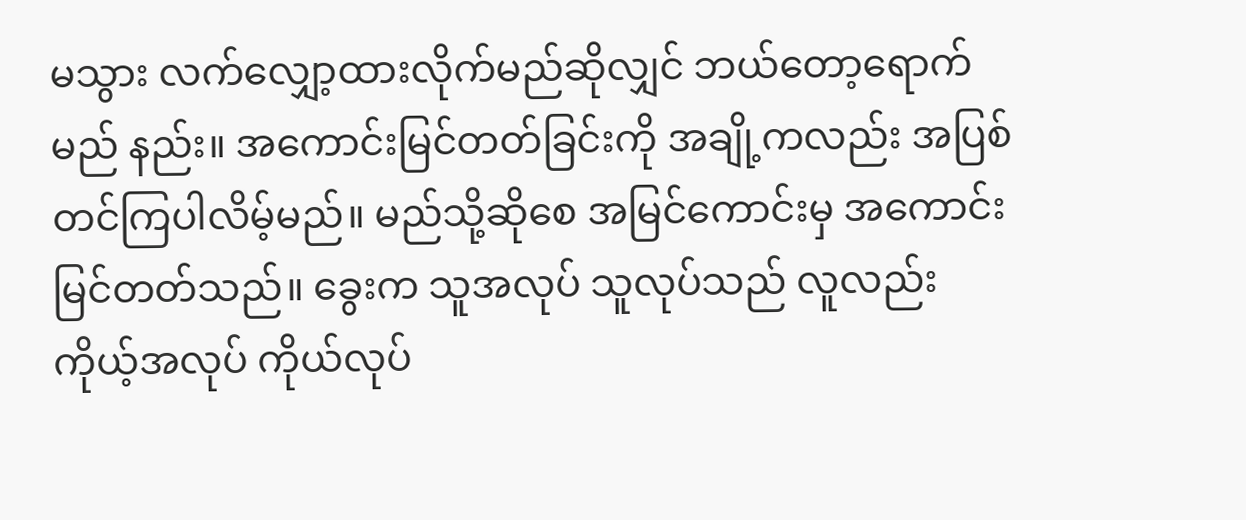မသွား လက်လျှော့ထားလိုက်မည်ဆိုလျှင် ဘယ်တော့ရောက်မည် နည်း။ အကောင်းမြင်တတ်ခြင်းကို အချို့ကလည်း အပြစ်တင်ကြပါလိမ့်မည်။ မည်သို့ဆိုစေ အမြင်ကောင်းမှ အကောင်းမြင်တတ်သည်။ ခွေးက သူအလုပ် သူလုပ်သည် လူလည်း ကိုယ့်အလုပ် ကိုယ်လုပ်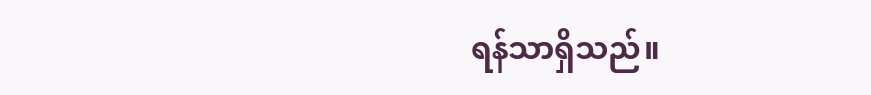ရန်သာရှိသည်။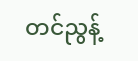တင်ညွန့်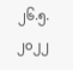၂၆.၅.၂၀၂၂